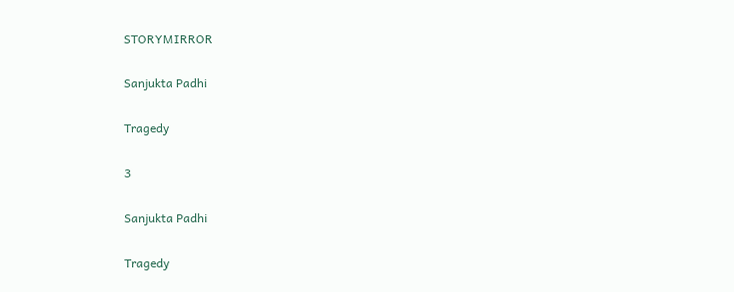STORYMIRROR

Sanjukta Padhi

Tragedy

3

Sanjukta Padhi

Tragedy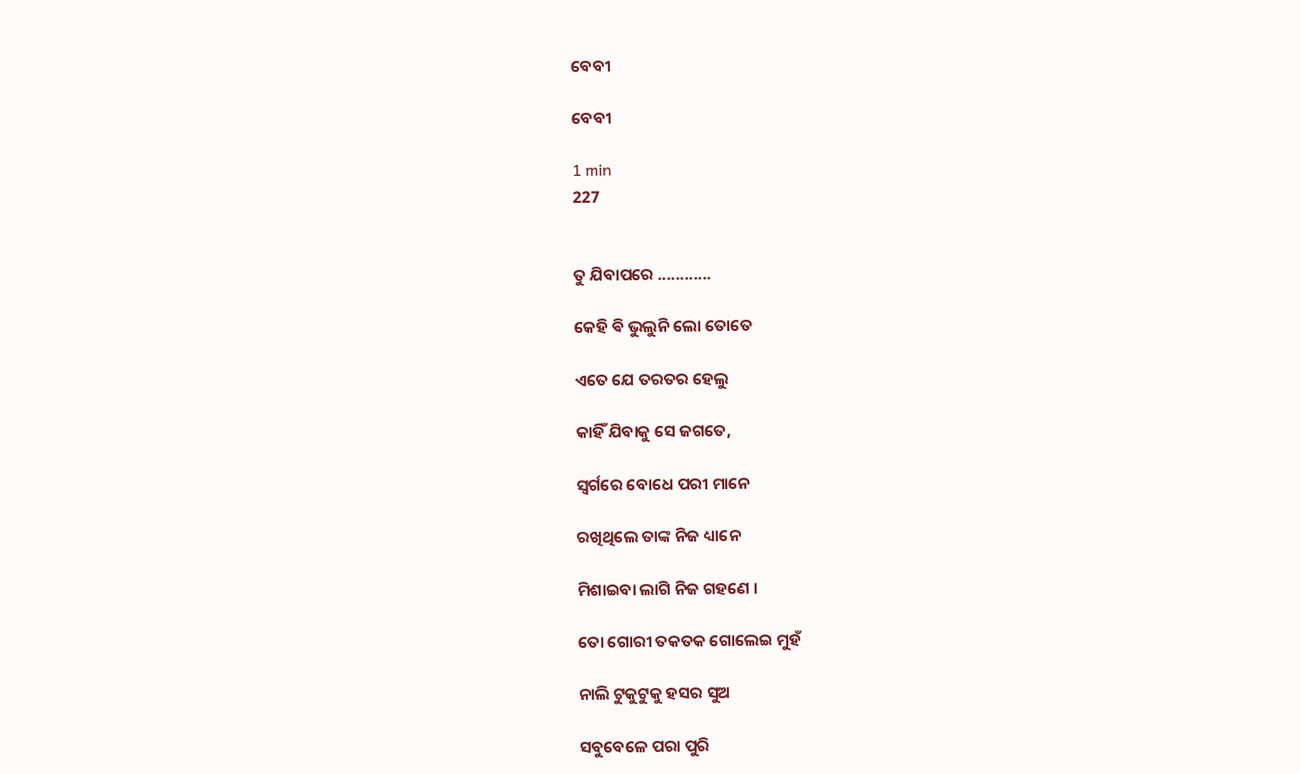ବେବୀ

ବେବୀ

1 min
227


ତୁ ଯିବାପରେ ............

କେହି ଵି ଭୁଲୁନି ଲୋ ତୋତେ

ଏତେ ଯେ ତରତର ହେଲୁ

କାହିଁ ଯିବାକୁ ସେ ଜଗତେ,

ସ୍ୱର୍ଗରେ ବୋଧେ ପରୀ ମାନେ

ରଖିଥିଲେ ତାଙ୍କ ନିଜ ଧ୍ୟାନେ

ମିଶାଇବା ଲାଗି ନିଜ ଗହଣେ ।

ତୋ ଗୋରୀ ତକତକ ଗୋଲେଇ ମୁହଁ

ନାଲି ଟୁକୁଟୁକୁ ହସର ସୁଅ

ସବୁବେଳେ ପରା ପୁରି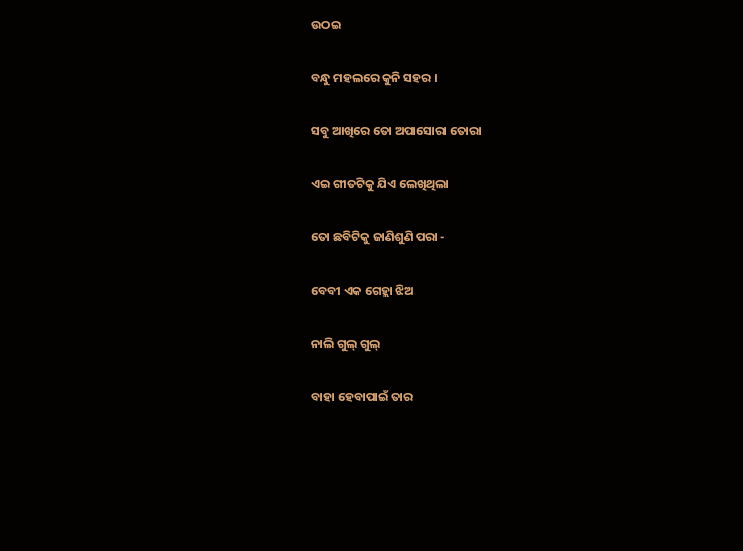ଉଠଇ

ବନ୍ଧୁ ମହଲରେ କୁନି ସହର ।

ସବୁ ଆଖିରେ ତୋ ଅପାସୋରା ତୋରା

ଏଇ ଗୀତଟିକୁ ଯିଏ ଲେଖିଥିଲା

ତୋ ଛବିଟିକୁ ଜାଣିଶୁଣି ପରା -

ବେବୀ ଏକ ଗେହ୍ଲା ଝିଅ

ନାଲି ଗୁଲ୍ ଗୁଲ୍

ବାହା ହେବାପାଇଁ ତାର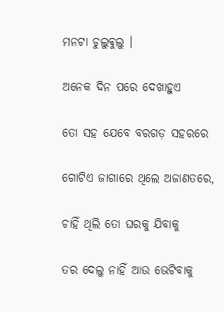ମନଟା ଚୁଲୁଵୁଲୁ ।

ଅନେକ ଦିନ ପରେ ଦେଖାହୁଏ

ତୋ ସହ ଯେବେ ବରଗଡ଼ ସହରରେ

ଗୋଟିଏ ଜାଗାରେ ଥିଲେ ଅଜାଣତରେ,

ଚାହିଁ ଥିଲି ତୋ ଘରକୁ ଯିବାକୁ

ତର ଦେଲୁ ନାହିଁ ଆଉ ଭେଟିବାକୁ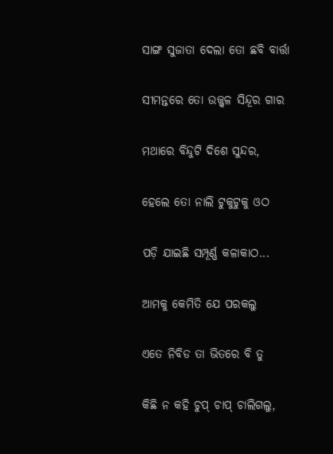ସାଙ୍ଗ ସୁଜାତା ଦେଲା ତୋ ଛବି ବାର୍ତ୍ତା

ସୀମନ୍ତରେ ତୋ ଉଜ୍ଜ୍ୱଳ ସିନ୍ଦୂର ଗାର

ମଥାରେ ବିନ୍ଦୁଟି ଦିଶେ ସୁନ୍ଦର,

ହେଲେ ତୋ ନାଲି ଟୁକୁଟୁକୁ ଓଠ

ପଡ଼ି ଯାଇଛି ସମ୍ପୂର୍ଣ୍ଣ କଳାକାଠ...

ଆମକୁ କେମିତି ଯେ ପରକଲୁ

ଏତେ ନିବିଡ ତା ଭିତରେ ବି ତୁ

କିଛି ନ କହି ଚୁପ୍ ଚାପ୍ ଚାଲିଗଲୁ,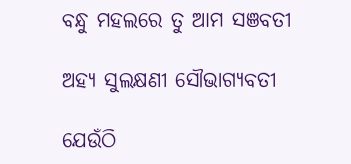ବନ୍ଧୁ ମହଲରେ ତୁ ଆମ ସଞବତୀ

ଅହ୍ୟ ସୁଲକ୍ଷଣୀ ସୌଭାଗ୍ୟବତୀ

ଯେଉଁଠି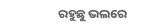ରହୁଛୁ ଭଲରେ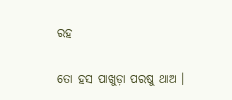ରହ

ତୋ ହସ ପାଖୁଡ଼ା ପରଷୁ ଥାଅ ।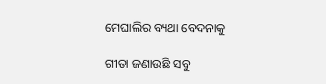ମେଘାଲିର ବ୍ୟଥା ବେଦନାକୁ

ଗୀତା ଜଣାଉଛି ସବୁ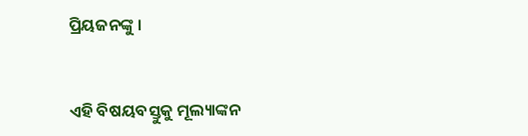ପ୍ରିୟଜନଙ୍କୁ ।


ଏହି ବିଷୟବସ୍ତୁକୁ ମୂଲ୍ୟାଙ୍କନ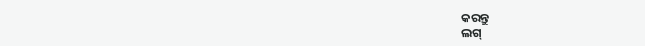କରନ୍ତୁ
ଲଗ୍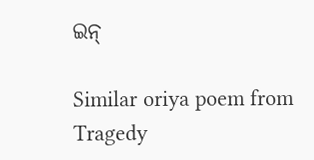ଇନ୍

Similar oriya poem from Tragedy